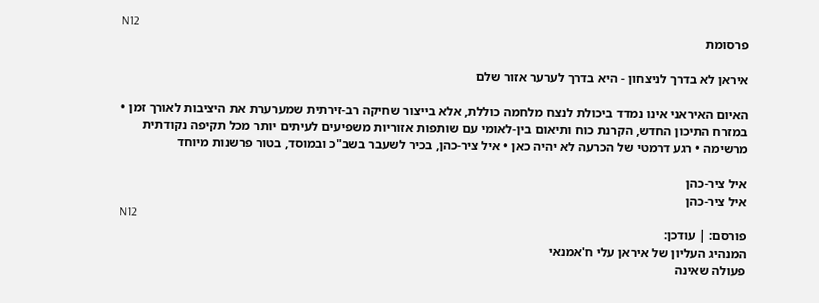N12
פרסומת

איראן לא בדרך לניצחון - היא בדרך לערער אזור שלם

האיום האיראני אינו נמדד ביכולת לנצח מלחמה כוללת, אלא בייצור שחיקה רב-זירתית שמערערת את היציבות לאורך זמן • במזרח התיכון החדש, הקרנת כוח ותיאום בין-לאומי עם שותפות אזוריות משפיעים לעיתים יותר מכל תקיפה נקודתית מרשימה • רגע דרמטי של הכרעה לא יהיה כאן • איל ציר-כהן, בכיר לשעבר בשב"כ ובמוסד, בטור פרשנות מיוחד

איל ציר-כהן
איל ציר-כהן
N12
פורסם: | עודכן:
המנהיג העליון של איראן עלי ח'אמנאי
פעולה שאינה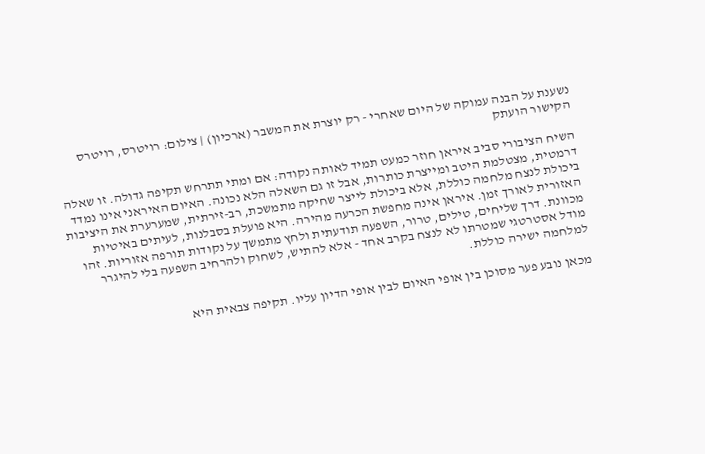נשענת על הבנה עמוקה של היום שאחרי - רק יוצרת את המשבר (ארכיון) | צילום: רויטרס, רויטרס
הקישור הועתק

השיח הציבורי סביב איראן חוזר כמעט תמיד לאותה נקודה: אם ומתי תתרחש תקיפה גדולה. זו שאלה דרמטית, מצטלמת היטב ומייצרת כותרות, אבל זו גם השאלה הלא נכונה. האיום האיראני אינו נמדד ביכולת לנצח מלחמה כוללת, אלא ביכולת לייצר שחיקה מתמשכת, רב-זירתית, שמערערת את היציבות האזורית לאורך זמן. איראן אינה מחפשת הכרעה מהירה. היא פועלת בסבלנות, לעיתים באיטיות מכוונת. דרך שליחים, טילים, טרור, השפעה תודעתית ולחץ מתמשך על נקודות תורפה אזוריות. זהו מודל אסטרטגי שמטרתו לא לנצח בקרב אחד - אלא להתיש, לשחוק ולהרחיב השפעה בלי להיגרר למלחמה ישירה כוללת.

מכאן נובע פער מסוכן בין אופי האיום לבין אופי הדיון עליו. תקיפה צבאית היא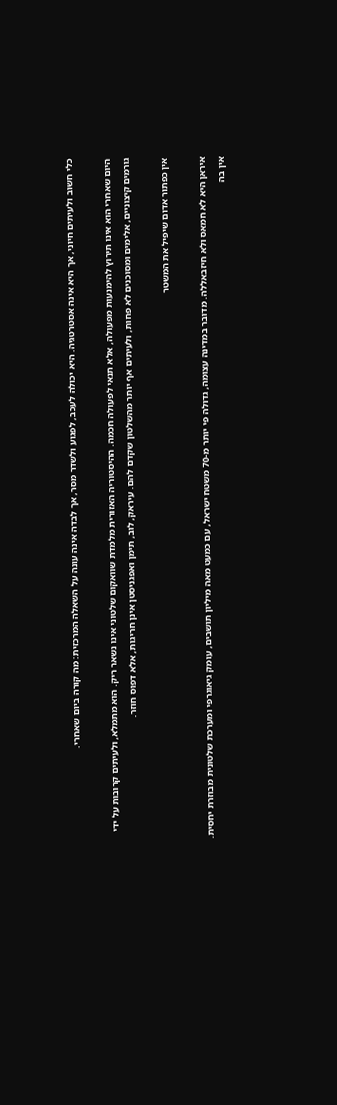כלי חשוב ולעיתים חיוני, אך היא אינה אסטרטגיה. היא יכולה לעכב, לפגוע ולשדר מסר, אך לבדה אינה עונה על השאלה המרכזית: מה קורה ביום שאחרי.

היום שאחרי הוא אינו תירוץ להימנעות מפעולה, אלא תנאי לפעולה חכמה. ההיסטוריה האזורית מלמדת שוואקום שלטוני אינו נשאר ריק. הוא מתמלא, ולעיתים קרובות על ידי גורמים קיצוניים, אלימים ומסוכנים לא פחות, ולעיתים אף יותר מהשלטון שקדם להם. עיראק, לוב, תימן ואפגניסטן אינן חריגות, אלא דפוס חוזר.

אין כפתור אדום שיפיל את המשטר

איראן היא לא חמאס ולא חיזבאללה. מדובר במדינה עצומה, גדולה פי יותר מ-70 משטח ישראל, עם כמעט מאה מיליון תושבים, עומק גיאוגרפי ומערכת שלטונית מבוזרת יחסית. אין בה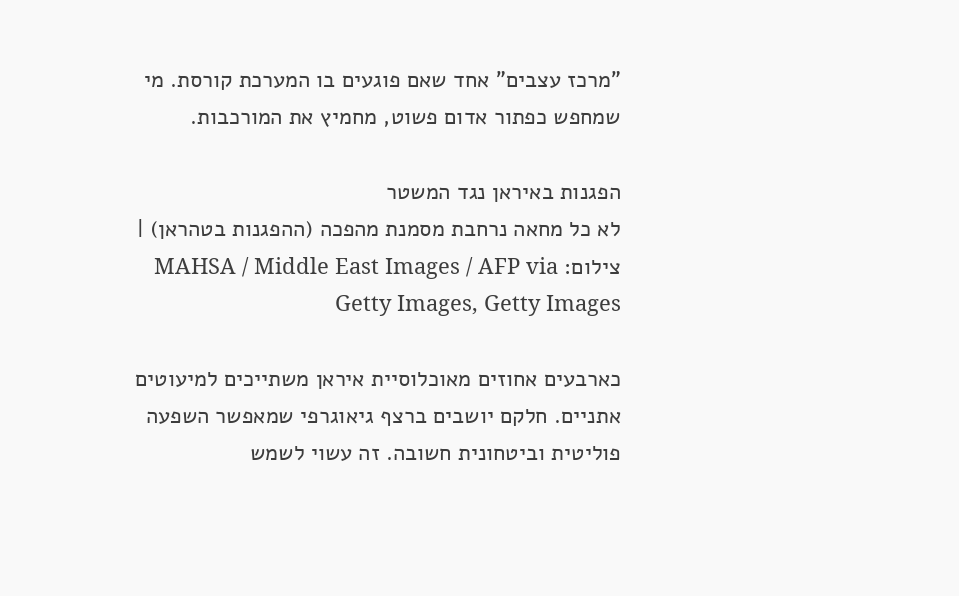"מרכז עצבים" אחד שאם פוגעים בו המערכת קורסת. מי שמחפש כפתור אדום פשוט, מחמיץ את המורכבות.

הפגנות באיראן נגד המשטר
לא כל מחאה נרחבת מסמנת מהפכה (ההפגנות בטהראן) | צילום: MAHSA / Middle East Images / AFP via Getty Images, Getty Images

כארבעים אחוזים מאוכלוסיית איראן משתייכים למיעוטים אתניים. חלקם יושבים ברצף גיאוגרפי שמאפשר השפעה פוליטית וביטחונית חשובה. זה עשוי לשמש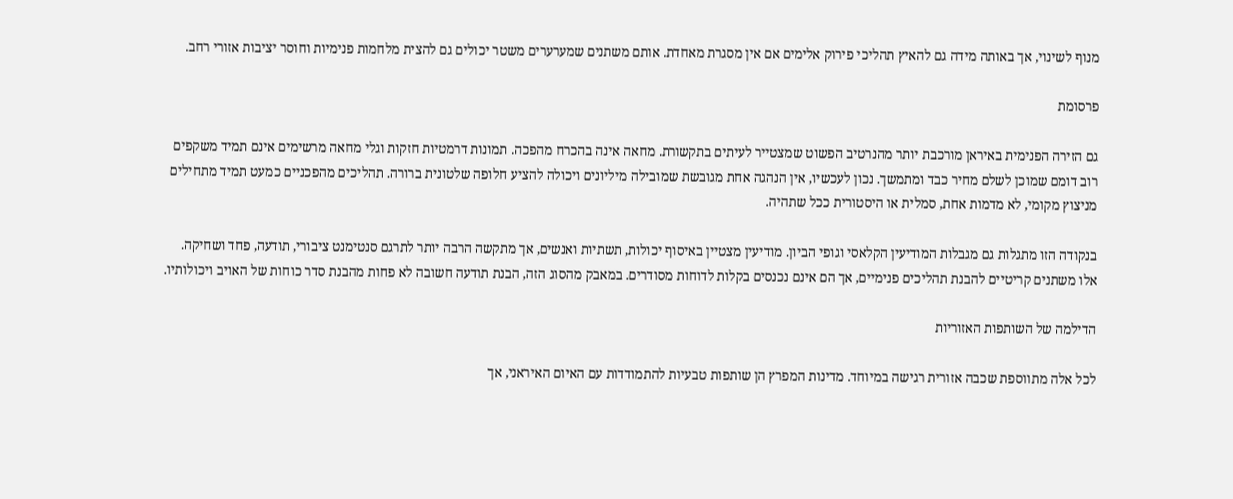מנוף לשינוי, אך באותה מידה גם להאיץ תהליכי פירוק אלימים אם אין מסגרת מאחדת. אותם משתנים שמערערים משטר יכולים גם להצית מלחמות פנימיות וחוסר יציבות אזורי רחב.

פרסומת

גם הזירה הפנימית באיראן מורכבת יותר מהנרטיב הפשוט שמצטייר לעיתים בתקשורת. מחאה אינה בהכרח מהפכה. תמונות דרמטיות חזקות וגלי מחאה מרשימים אינם תמיד משקפים רוב דומם שמוכן לשלם מחיר כבד ומתמשך. נכון לעכשיו, אין הנהגה אחת מגובשת שמובילה מיליונים ויכולה להציע חלופה שלטונית ברורה. תהליכים מהפכניים כמעט תמיד מתחילים מניצוץ מקומי, לא מדמות אחת, סמלית או היסטורית ככל שתהיה.

בנקודה הזו מתגלות גם מגבלות המודיעין הקלאסי וגופי הביון. מודיעין מצטיין באיסוף יכולות, תשתיות ואנשים, אך מתקשה הרבה יותר לתרגם סנטימנט ציבורי, תודעה, פחד ושחיקה. אלו משתנים קריטיים להבנת תהליכים פנימיים, אך הם אינם נכנסים בקלות לדוחות מסודרים. במאבק מהסוג הזה, הבנת תודעה חשובה לא פחות מהבנת סדר כוחות של האויב ויכולותיו.

הדילמה של השותפות האזוריות

לכל אלה מתווספת שכבה אזורית רגישה במיוחד. מדינות המפרץ הן שותפות טבעיות להתמודדות עם האיום האיראני, אך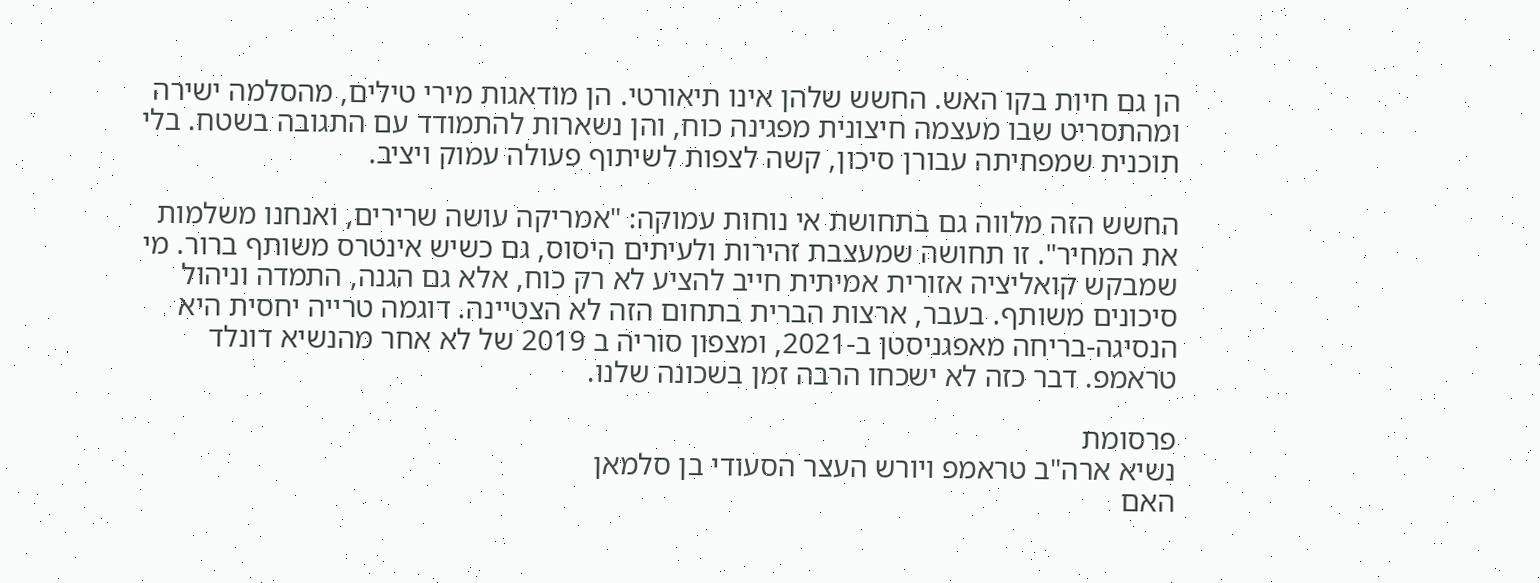הן גם חיות בקו האש. החשש שלהן אינו תיאורטי. הן מודאגות מירי טילים, מהסלמה ישירה ומהתסריט שבו מעצמה חיצונית מפגינה כוח, והן נשארות להתמודד עם התגובה בשטח. בלי תוכנית שמפחיתה עבורן סיכון, קשה לצפות לשיתוף פעולה עמוק ויציב.

החשש הזה מלווה גם בתחושת אי נוחות עמוקה: "אמריקה עושה שרירים, ואנחנו משלמות את המחיר". זו תחושה שמעצבת זהירות ולעיתים היסוס, גם כשיש אינטרס משותף ברור. מי שמבקש קואליציה אזורית אמיתית חייב להציע לא רק כוח, אלא גם הגנה, התמדה וניהול סיכונים משותף. בעבר, ארצות הברית בתחום הזה לא הצטיינה. דוגמה טרייה יחסית היא הנסיגה-בריחה מאפגניסטן ב-2021, ומצפון סוריה ב 2019 של לא אחר מהנשיא דונלד טראמפ. דבר כזה לא ישכחו הרבה זמן בשכונה שלנו.

פרסומת
נשיא ארה"ב טראמפ ויורש העצר הסעודי בן סלמאן
האם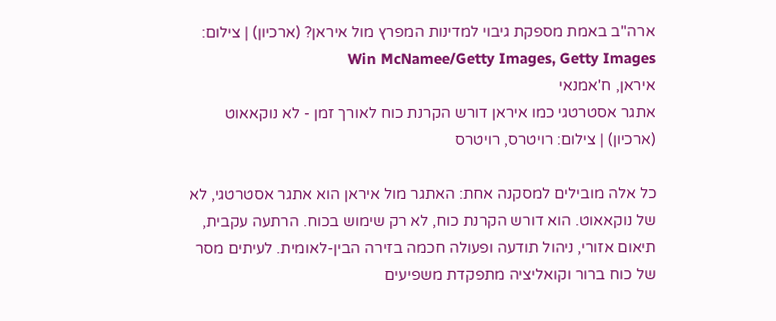ארה"ב באמת מספקת גיבוי למדינות המפרץ מול איראן? (ארכיון) | צילום: Win McNamee/Getty Images, Getty Images
איראן, ח'אמנאי
אתגר אסטרטגי כמו איראן דורש הקרנת כוח לאורך זמן - לא נוקאאוט (ארכיון) | צילום: רויטרס, רויטרס

כל אלה מובילים למסקנה אחת: האתגר מול איראן הוא אתגר אסטרטגי, לא של נוקאאוט. הוא דורש הקרנת כוח, לא רק שימוש בכוח. הרתעה עקבית, תיאום אזורי, ניהול תודעה ופעולה חכמה בזירה הבין-לאומית. לעיתים מסר של כוח ברור וקואליציה מתפקדת משפיעים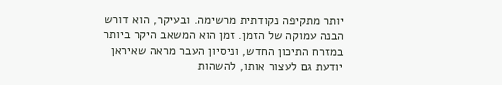יותר מתקיפה נקודתית מרשימה. ובעיקר, הוא דורש הבנה עמוקה של הזמן. זמן הוא המשאב היקר ביותר במזרח התיכון החדש, וניסיון העבר מראה שאיראן יודעת גם לעצור אותו, להשהות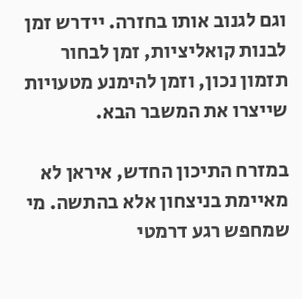וגם לגנוב אותו בחזרה. יידרש זמן לבנות קואליציות, זמן לבחור תזמון נכון, וזמן להימנע מטעויות שייצרו את המשבר הבא.

במזרח התיכון החדש, איראן לא מאיימת בניצחון אלא בהתשה. מי שמחפש רגע דרמטי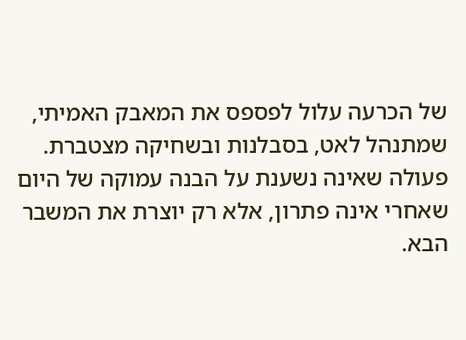של הכרעה עלול לפספס את המאבק האמיתי, שמתנהל לאט, בסבלנות ובשחיקה מצטברת. פעולה שאינה נשענת על הבנה עמוקה של היום שאחרי אינה פתרון, אלא רק יוצרת את המשבר הבא.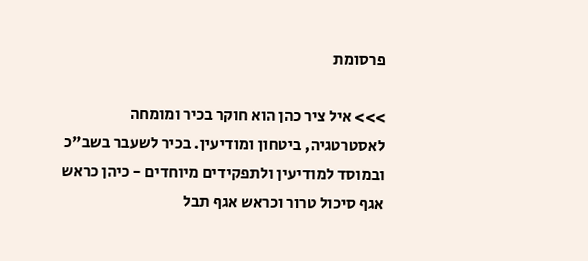פרסומת

>>> איל ציר כהן הוא חוקר בכיר ומומחה לאסטרטגיה, ביטחון ומודיעין. בכיר לשעבר בשב"כ ובמוסד למודיעין ולתפקידים מיוחדים - כיהן כראש אגף סיכול טרור וכראש אגף תבל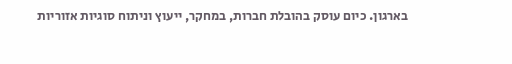בארגון. כיום עוסק בהובלת חברות, במחקר, ייעוץ וניתוח סוגיות אזוריות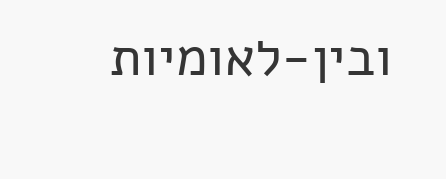ובין-לאומיות